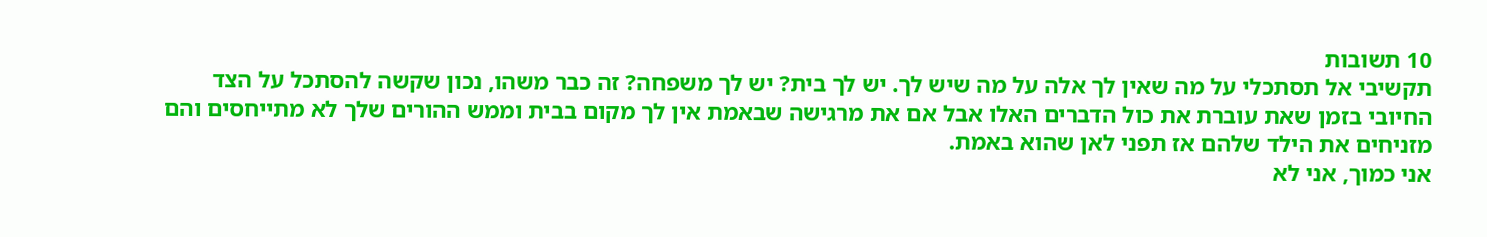10 תשובות
תקשיבי אל תסתכלי על מה שאין לך אלה על מה שיש לך. יש לך בית? יש לך משפחה? זה כבר משהו, נכון שקשה להסתכל על הצד החיובי בזמן שאת עוברת את כול הדברים האלו אבל אם את מרגישה שבאמת אין לך מקום בבית וממש ההורים שלך לא מתייחסים והם מזניחים את הילד שלהם אז תפני לאן שהוא באמת.
אני כמוך, אני לא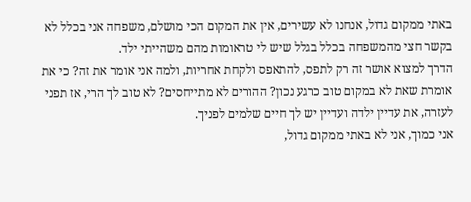באתי ממקום גדול, אנחנו לא עשירים, אין את המקום הכי מושלם, משפחה אני בכלל לא בקשר חצי מהמשפחה בכלל בגלל שיש לי טראומות מהם משהייתי ילד.
הדרך למצוא אושר זה רק לתפס, להתאפס ולקחת אחריות, ולמה אני אומר את זה? כי את אומרת שאת לא במקום טוב כרגע נכון? ההורים לא מתייחסים? לא טוב לך הרי, אז תפני לעזרה, את עדיין ילדה ועדיין יש לך חיים שלמים לפניך.
אני כמוך, אני לא באתי ממקום גדול,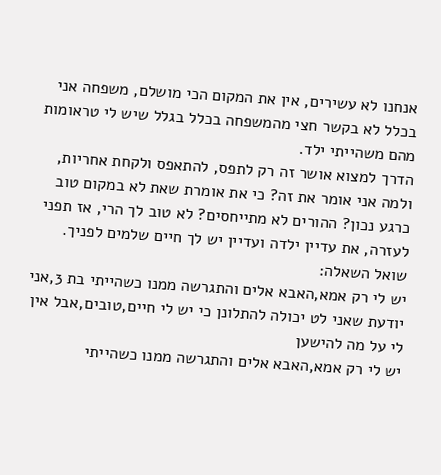אנחנו לא עשירים, אין את המקום הכי מושלם, משפחה אני בכלל לא בקשר חצי מהמשפחה בכלל בגלל שיש לי טראומות מהם משהייתי ילד.
הדרך למצוא אושר זה רק לתפס, להתאפס ולקחת אחריות, ולמה אני אומר את זה? כי את אומרת שאת לא במקום טוב כרגע נכון? ההורים לא מתייחסים? לא טוב לך הרי, אז תפני לעזרה, את עדיין ילדה ועדיין יש לך חיים שלמים לפניך.
שואל השאלה:
יש לי רק אמא,האבא אלים והתגרשה ממנו כשהייתי בת 3,אני יודעת שאני לט יכולה להתלונן כי יש לי חיים,טובים,אבל אין לי על מה להישען
יש לי רק אמא,האבא אלים והתגרשה ממנו כשהייתי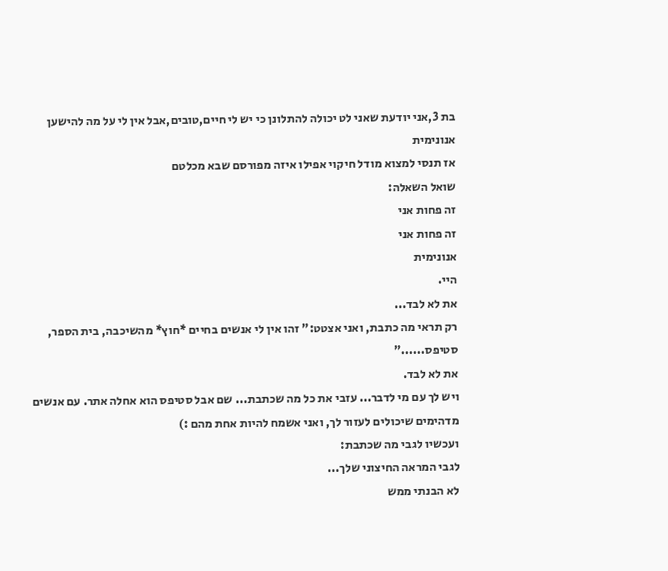בת 3,אני יודעת שאני לט יכולה להתלונן כי יש לי חיים,טובים,אבל אין לי על מה להישען
אנונימית
אז תנסי למצוא מודל חיקוי אפילו איזה מפורסם שבא מכלטם
שואל השאלה:
זה פחות אני
זה פחות אני
אנונימית
היי.
את לא לבד...
רק תראי מה כתבת, ואני אצטט:" זהו אין לי אנשים בחיים *חוץ* מהשיכבה, בית הספר, סטיפס......"
את לא לבד.
ויש לך עם מי לדבר... עזבי את כל מה שכתבת... שם אבל סטיפס הוא אחלה אתר. עם אנשים מדהימים שיכולים לעזור לך, ואני אשמח להיות אחת מהם :)
ועכשיו לגבי מה שכתבת:
לגבי המראה החיצוני שלך...
לא הבנתי ממש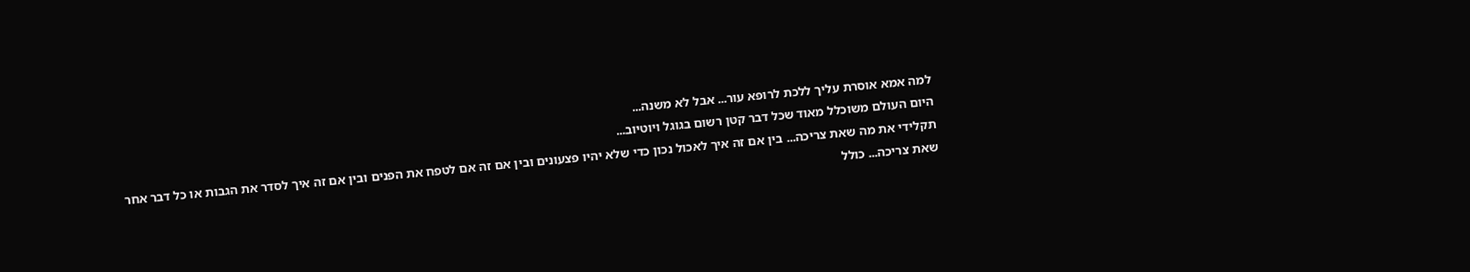למה אמא אוסרת עליך ללכת לרופא עור... אבל לא משנה...
היום העולם משוכלל מאוד שכל דבר קטן רשום בגוגל ויוטיוב...
תקלידי את מה שאת צריכה... בין אם זה איך לאכול נכון כדי שלא יהיו פצעונים ובין אם זה אם לטפח את הפנים ובין אם זה איך לסדר את הגבות או כל דבר אחר שאת צריכה... כולל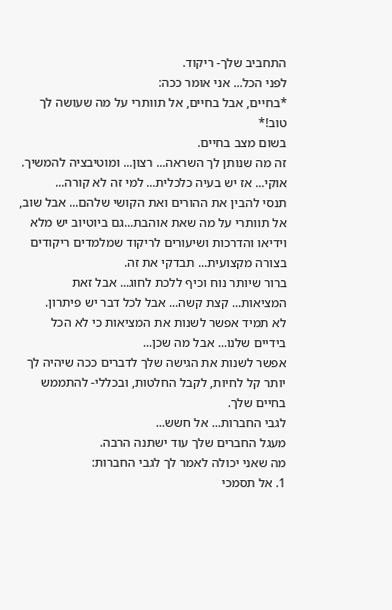התחביב שלך- ריקוד.
לפני הכל... אני אומר ככה:
*בחיים, אבל בחיים, אל תוותרי על מה שעושה לך טוב!*
בשום מצב בחיים.
זה מה שנותן לך השראה... רצון... ומוטיבציה להמשיך.
אוקי... אז יש בעיה כלכלית... למי זה לא קורה...
תנסי להבין את ההורים ואת הקושי שלהם... אבל שוב, אל תוותרי על מה שאת אוהבת...גם ביוטיוב יש מלא וידיאו והדרכות ושיעורים לריקוד שמלמדים ריקודים בצורה מקצועית... תבדקי את זה.
ברור שיותר נוח וכיף ללכת לחוג... אבל זאת המציאות... קצת קשה... אבל לכל דבר יש פיתרון.
לא תמיד אפשר לשנות את המציאות כי לא הכל בידיים שלנו... אבל מה שכן...
אפשר לשנות את הגישה שלך לדברים ככה שיהיה לך יותר קל לחיות, לקבל החלטות, ובכללי- להתממש בחיים שלך.
לגבי החברות... אל חשש...
מעגל החברים שלך עוד ישתנה הרבה.
מה שאני יכולה לאמר לך לגבי החברות:
1. אל תסמכי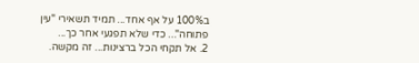ב100% על אף אחד... תמיד תשאירי "עין פתוחה"... כדי שלא תפגעי אחר כך...
2. אל תקחי הכל ברצינות... זה מקשה.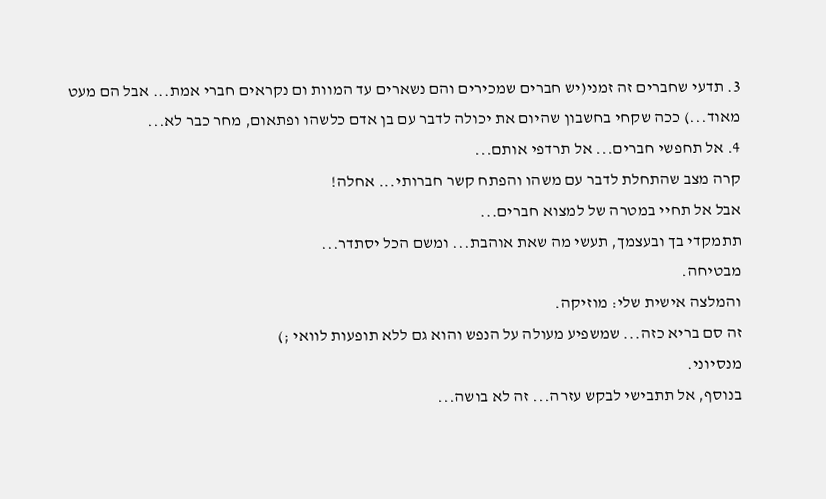3. תדעי שחברים זה זמני(יש חברים שמכירים והם נשארים עד המוות ום נקראים חברי אמת... אבל הם מעט מאוד...) ככה שקחי בחשבון שהיום את יכולה לדבר עם בן אדם כלשהו ופתאום, מחר כבר לא...
4. אל תחפשי חברים... אל תרדפי אותם...
קרה מצב שהתחלת לדבר עם משהו והפתח קשר חברותי... אחלה!
אבל אל תחיי במטרה של למצוא חברים...
תתמקדי בך ובעצמך, תעשי מה שאת אוהבת... ומשם הכל יסתדר...
מבטיחה.
והמלצה אישית שלי: מוזיקה.
זה סם בריא כזה... שמשפיע מעולה על הנפש והוא גם ללא תופעות לוואי ;)
מנסיוני.
בנוסף, אל תתבישי לבקש עזרה... זה לא בושה...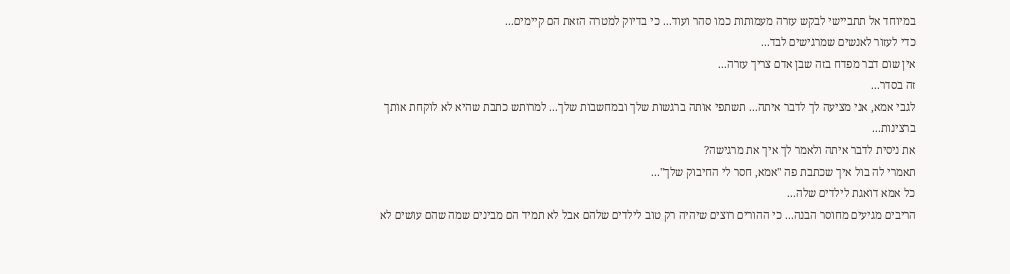במיוחד אל תתביישי לבקש עזרה מעמותות כמו סהר ועוד... כי בדיוק למטרה הזאת הם קיימים...
כדי לעזור לאנשים שמרגישים לבד...
אין שום דבר מפדח בזה שבן אדם צריך עזרה...
זה בסדר...
לגבי אמא, אני מציעה לך לדבר איתה... תשתפי אותה ברגשות שלך ובמחשבות שלך... למרותש כתבת שהיא לא לוקחת אותך ברצינות...
את ניסית לדבר איתה ולאמר לך איך את מרגישה?
תאמרי לה בול איך שכתבת פה "אמא, חסר לי החיבוק שלך"...
כל אמא דואגת לילדים שלה...
הריבים מגיעים מחוסר הבנה... כי ההורים רוצים שיהיה רק טוב לילדים שלהם אבל לא תמיד הם מבינים שמה שהם עושים לא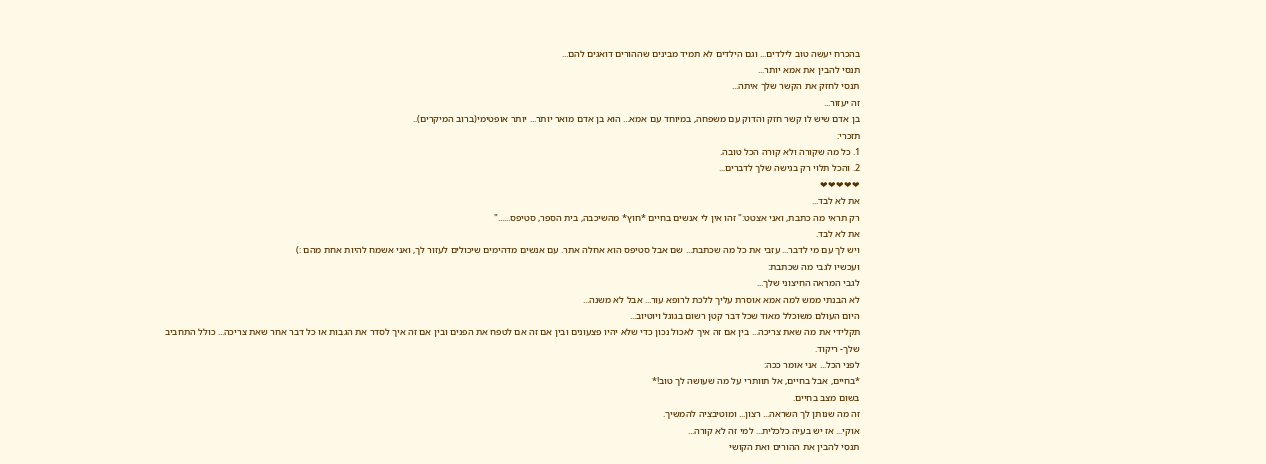בהכרח יעשה טוב לילדים... וגם הילדים לא תמיד מבינים שההורים דואגים להם...
תנסי להבין את אמא יותר...
תנסי לחזק את הקשר שלך איתה...
זה יעזור...
בן אדם שיש לו קשר חזק והדוק עם משפחה, במיוחד עם אמא... הוא בן אדם מואר יותר... יותר אופטימי(ברוב המיקרים)..
תזכרי:
1. כל מה שקורה ולא קורה הכל טובה.
2. והכל תלוי רק בגישה שלך לדברים...
❤❤❤❤❤
את לא לבד...
רק תראי מה כתבת, ואני אצטט:" זהו אין לי אנשים בחיים *חוץ* מהשיכבה, בית הספר, סטיפס......"
את לא לבד.
ויש לך עם מי לדבר... עזבי את כל מה שכתבת... שם אבל סטיפס הוא אחלה אתר. עם אנשים מדהימים שיכולים לעזור לך, ואני אשמח להיות אחת מהם :)
ועכשיו לגבי מה שכתבת:
לגבי המראה החיצוני שלך...
לא הבנתי ממש למה אמא אוסרת עליך ללכת לרופא עור... אבל לא משנה...
היום העולם משוכלל מאוד שכל דבר קטן רשום בגוגל ויוטיוב...
תקלידי את מה שאת צריכה... בין אם זה איך לאכול נכון כדי שלא יהיו פצעונים ובין אם זה אם לטפח את הפנים ובין אם זה איך לסדר את הגבות או כל דבר אחר שאת צריכה... כולל התחביב שלך- ריקוד.
לפני הכל... אני אומר ככה:
*בחיים, אבל בחיים, אל תוותרי על מה שעושה לך טוב!*
בשום מצב בחיים.
זה מה שנותן לך השראה... רצון... ומוטיבציה להמשיך.
אוקי... אז יש בעיה כלכלית... למי זה לא קורה...
תנסי להבין את ההורים ואת הקושי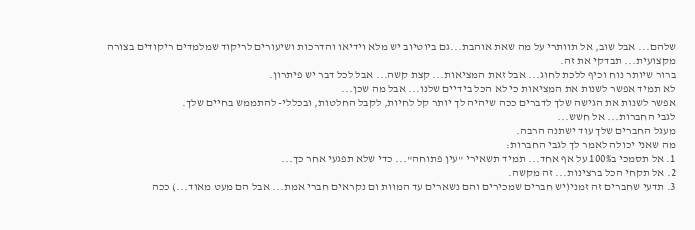שלהם... אבל שוב, אל תוותרי על מה שאת אוהבת...גם ביוטיוב יש מלא וידיאו והדרכות ושיעורים לריקוד שמלמדים ריקודים בצורה מקצועית... תבדקי את זה.
ברור שיותר נוח וכיף ללכת לחוג... אבל זאת המציאות... קצת קשה... אבל לכל דבר יש פיתרון.
לא תמיד אפשר לשנות את המציאות כי לא הכל בידיים שלנו... אבל מה שכן...
אפשר לשנות את הגישה שלך לדברים ככה שיהיה לך יותר קל לחיות, לקבל החלטות, ובכללי- להתממש בחיים שלך.
לגבי החברות... אל חשש...
מעגל החברים שלך עוד ישתנה הרבה.
מה שאני יכולה לאמר לך לגבי החברות:
1. אל תסמכי ב100% על אף אחד... תמיד תשאירי "עין פתוחה"... כדי שלא תפגעי אחר כך...
2. אל תקחי הכל ברצינות... זה מקשה.
3. תדעי שחברים זה זמני(יש חברים שמכירים והם נשארים עד המוות ום נקראים חברי אמת... אבל הם מעט מאוד...) ככה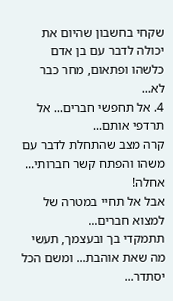שקחי בחשבון שהיום את יכולה לדבר עם בן אדם כלשהו ופתאום, מחר כבר לא...
4. אל תחפשי חברים... אל תרדפי אותם...
קרה מצב שהתחלת לדבר עם משהו והפתח קשר חברותי... אחלה!
אבל אל תחיי במטרה של למצוא חברים...
תתמקדי בך ובעצמך, תעשי מה שאת אוהבת... ומשם הכל יסתדר...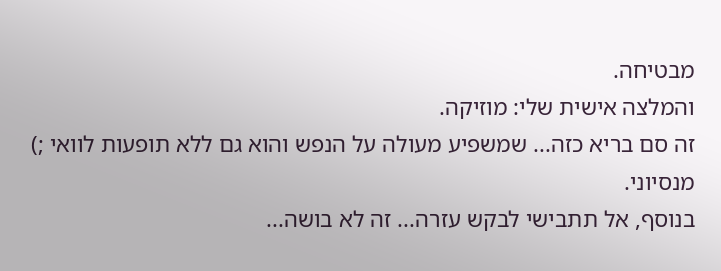מבטיחה.
והמלצה אישית שלי: מוזיקה.
זה סם בריא כזה... שמשפיע מעולה על הנפש והוא גם ללא תופעות לוואי ;)
מנסיוני.
בנוסף, אל תתבישי לבקש עזרה... זה לא בושה...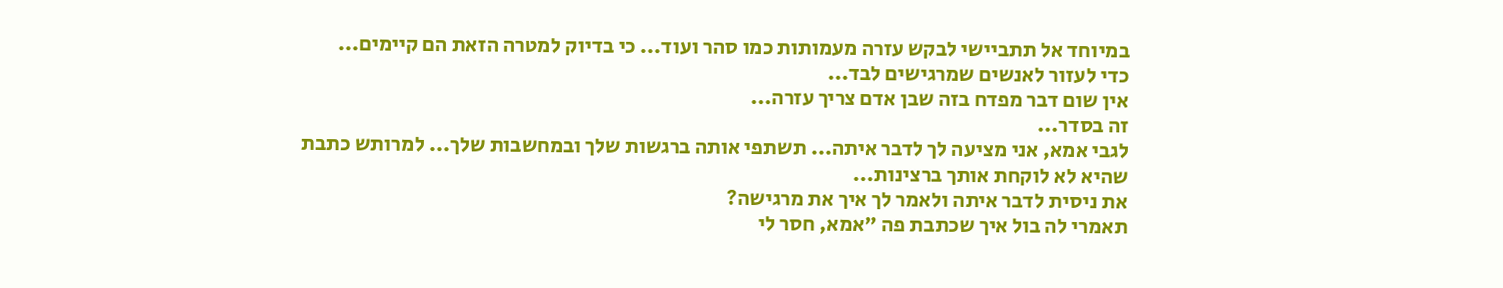במיוחד אל תתביישי לבקש עזרה מעמותות כמו סהר ועוד... כי בדיוק למטרה הזאת הם קיימים...
כדי לעזור לאנשים שמרגישים לבד...
אין שום דבר מפדח בזה שבן אדם צריך עזרה...
זה בסדר...
לגבי אמא, אני מציעה לך לדבר איתה... תשתפי אותה ברגשות שלך ובמחשבות שלך... למרותש כתבת שהיא לא לוקחת אותך ברצינות...
את ניסית לדבר איתה ולאמר לך איך את מרגישה?
תאמרי לה בול איך שכתבת פה "אמא, חסר לי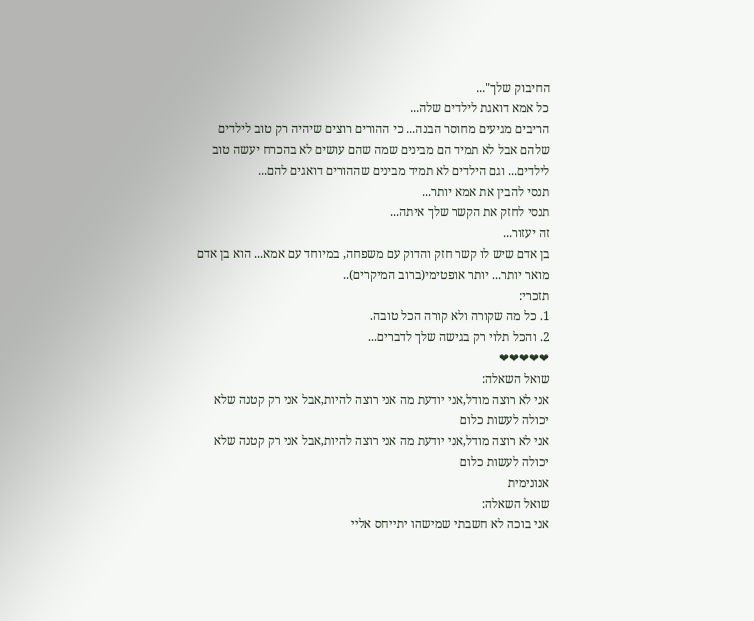החיבוק שלך"...
כל אמא דואגת לילדים שלה...
הריבים מגיעים מחוסר הבנה... כי ההורים רוצים שיהיה רק טוב לילדים שלהם אבל לא תמיד הם מבינים שמה שהם עושים לא בהכרח יעשה טוב לילדים... וגם הילדים לא תמיד מבינים שההורים דואגים להם...
תנסי להבין את אמא יותר...
תנסי לחזק את הקשר שלך איתה...
זה יעזור...
בן אדם שיש לו קשר חזק והדוק עם משפחה, במיוחד עם אמא... הוא בן אדם מואר יותר... יותר אופטימי(ברוב המיקרים)..
תזכרי:
1. כל מה שקורה ולא קורה הכל טובה.
2. והכל תלוי רק בגישה שלך לדברים...
❤❤❤❤❤
שואל השאלה:
אני לא רוצה מודל,אני יודעת מה אני רוצה להיות,אבל אני רק קטנה שלא יכולה לעשות כלום
אני לא רוצה מודל,אני יודעת מה אני רוצה להיות,אבל אני רק קטנה שלא יכולה לעשות כלום
אנונימית
שואל השאלה:
אני בוכה לא חשבתי שמישהו יתייחס אליי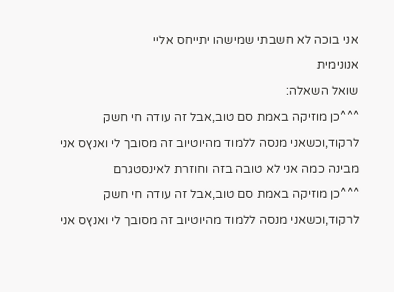אני בוכה לא חשבתי שמישהו יתייחס אליי
אנונימית
שואל השאלה:
^^^כן מוזיקה באמת סם טוב,אבל זה עודה חי חשק לרקוד,וכשאני מנסה ללמוד מהיוטיוב זה מסובך לי ואנץס אני מבינה כמה אני לא טובה בזה וחוזרת לאינסטגרם
^^^כן מוזיקה באמת סם טוב,אבל זה עודה חי חשק לרקוד,וכשאני מנסה ללמוד מהיוטיוב זה מסובך לי ואנץס אני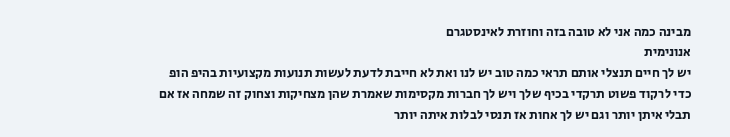מבינה כמה אני לא טובה בזה וחוזרת לאינסטגרם
אנונימית
יש לך חיים תנצלי אותם תראי כמה טוב יש לנו ואת לא חייבת לדעת לעשות תנועות מקצועיות בהיפ הופ כדי לרקוד פשוט תרקדי בכיף שלך ויש לך חברות מקסימות שאמרת שהן מצחיקות וצחוק זה שמחה אז אם תבלי איתן יותר וגם יש לך אחות אז תנסי לבלות איתה יותר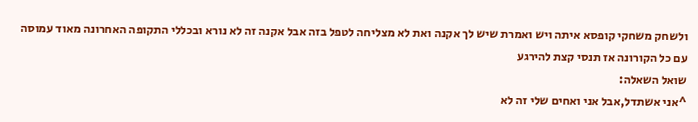ולשחק משחקי קופסא איתה ויש ואמרת שיש לך אקנה ואת לא מצליחה לטפל בזה אבל אקנה זה לא נורא ובכללי התקופה האחרונה מאוד עמוסה עם כל הקורונה אז תנסי קצת להירגע
שואל השאלה:
^אני אשתדל,אבל אני ואחים שלי זה לא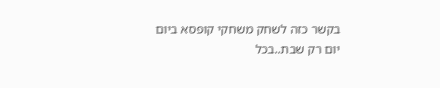בקשר כזה לשחק משחקי קופסא ביום יום רק שבת..בכל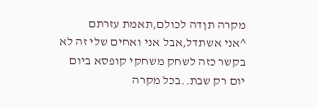מקרה תןדה לכולם,תאמת עזרתם
^אני אשתדל,אבל אני ואחים שלי זה לא בקשר כזה לשחק משחקי קופסא ביום יום רק שבת..בכל מקרה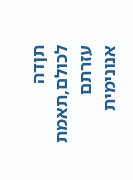תןדה לכולם,תאמת עזרתם
אנונימית